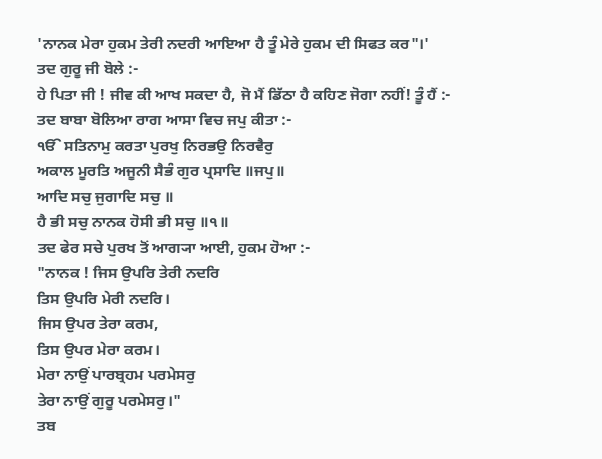'ਨਾਨਕ ਮੇਰਾ ਹੁਕਮ ਤੇਰੀ ਨਦਰੀ ਆਇਆ ਹੈ ਤੂੰ ਮੇਰੇ ਹੁਕਮ ਦੀ ਸਿਫਤ ਕਰ"।'
ਤਦ ਗੁਰੂ ਜੀ ਬੋਲੇ :-
ਹੇ ਪਿਤਾ ਜੀ ! ਜੀਵ ਕੀ ਆਖ ਸਕਦਾ ਹੈ, ਜੋ ਮੈਂ ਡਿੱਠਾ ਹੈ ਕਹਿਣ ਜੋਗਾ ਨਹੀਂ! ਤੂੰ ਹੈਂ :-
ਤਦ ਬਾਬਾ ਬੋਲਿਆ ਰਾਗ ਆਸਾ ਵਿਚ ਜਪੁ ਕੀਤਾ :-
ੴ ਸਤਿਨਾਮੁ ਕਰਤਾ ਪੁਰਖੁ ਨਿਰਭਉ ਨਿਰਵੈਰੁ
ਅਕਾਲ ਮੂਰਤਿ ਅਜੂਨੀ ਸੈਭੰ ਗੁਰ ਪ੍ਰਸਾਦਿ ॥ਜਪੁ॥
ਆਦਿ ਸਚੁ ਜੁਗਾਦਿ ਸਚੁ ॥
ਹੈ ਭੀ ਸਚੁ ਨਾਨਕ ਹੋਸੀ ਭੀ ਸਚੁ ॥੧॥
ਤਦ ਫੇਰ ਸਚੇ ਪੁਰਖ ਤੋਂ ਆਗ੍ਯਾ ਆਈ, ਹੁਕਮ ਹੋਆ :-
"ਨਾਨਕ ! ਜਿਸ ਉਪਰਿ ਤੇਰੀ ਨਦਰਿ
ਤਿਸ ਉਪਰਿ ਮੇਰੀ ਨਦਰਿ।
ਜਿਸ ਉਪਰ ਤੇਰਾ ਕਰਮ,
ਤਿਸ ਉਪਰ ਮੇਰਾ ਕਰਮ।
ਮੇਰਾ ਨਾਉਂ ਪਾਰਬ੍ਰਹਮ ਪਰਮੇਸਰੁ
ਤੇਰਾ ਨਾਉਂ ਗੁਰੂ ਪਰਮੇਸਰੁ।"
ਤਬ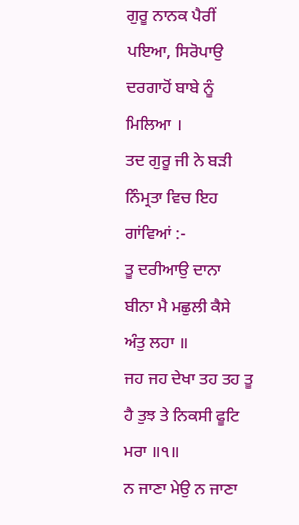ਗੁਰੂ ਨਾਨਕ ਪੈਰੀਂ ਪਇਆ, ਸਿਰੋਪਾਉ ਦਰਗਾਹੋਂ ਬਾਬੇ ਨੂੰ ਮਿਲਿਆ ।
ਤਦ ਗੁਰੂ ਜੀ ਨੇ ਬੜੀ ਨਿੰਮ੍ਰਤਾ ਵਿਚ ਇਹ ਗਾਂਵਿਆਂ :-
ਤੂ ਦਰੀਆਉ ਦਾਨਾ ਬੀਨਾ ਮੈ ਮਛੁਲੀ ਕੈਸੇ ਅੰਤੁ ਲਹਾ ॥
ਜਹ ਜਹ ਦੇਖਾ ਤਹ ਤਹ ਤੂ ਹੈ ਤੁਝ ਤੇ ਨਿਕਸੀ ਫੂਟਿ ਮਰਾ ॥੧॥
ਨ ਜਾਣਾ ਮੇਉ ਨ ਜਾਣਾ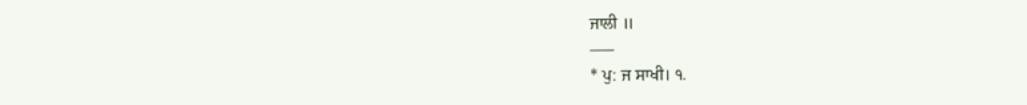ਜਾਲੀ ॥
–––
* ਪੁ: ਜ ਸਾਖੀ। ੧.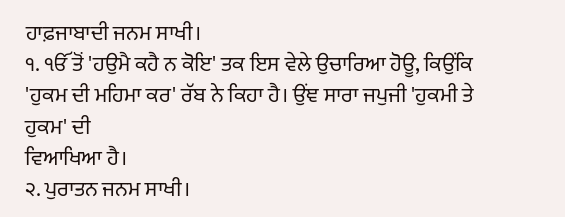ਹਾਫ਼ਜਾਬਾਦੀ ਜਨਮ ਸਾਖੀ।
੧. ੴ ਤੋਂ 'ਹਉਮੈ ਕਹੈ ਨ ਕੋਇ' ਤਕ ਇਸ ਵੇਲੇ ਉਚਾਰਿਆ ਹੋਊ, ਕਿਉਂਕਿ 'ਹੁਕਮ ਦੀ ਮਹਿਮਾ ਕਰ' ਰੱਬ ਨੇ ਕਿਹਾ ਹੈ। ਉਂਞ ਸਾਰਾ ਜਪੁਜੀ 'ਹੁਕਮੀ ਤੇ ਹੁਕਮ' ਦੀ
ਵਿਆਖਿਆ ਹੈ।
੨. ਪੁਰਾਤਨ ਜਨਮ ਸਾਖੀ।